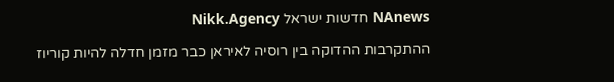NAnews חדשות ישראל Nikk.Agency

ההתקרבות ההדוקה בין רוסיה לאיראן כבר מזמן חדלה להיות קוריוז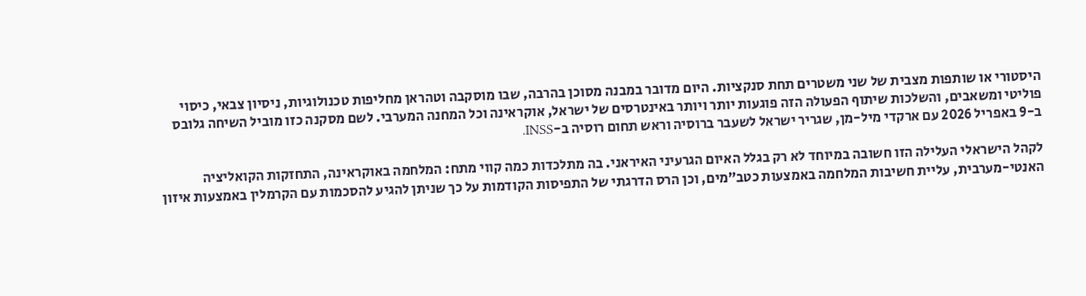היסטורי או שותפות מצבית של שני משטרים תחת סנקציות. היום מדובר במבנה מסוכן בהרבה, שבו מוסקבה וטהראן מחליפות טכנולוגיות, ניסיון צבאי, כיסוי פוליטי ומשאבים, והשלכות שיתוף הפעולה הזה פוגעות יותר ויותר באינטרסים של ישראל, אוקראינה וכל המחנה המערבי. לשם מסקנה כזו מוביל השיחה גלובס ב-9 באפריל 2026 עם ארקדי מיל-מן, שגריר ישראל לשעבר ברוסיה וראש תחום רוסיה ב-INSS.

לקהל הישראלי העלילה הזו חשובה במיוחד לא רק בגלל האיום הגרעיני האיראני. בה מתלכדות כמה קווי מתח: המלחמה באוקראינה, התחזקות הקואליציה האנטי-מערבית, עליית חשיבות המלחמה באמצעות כטב”מים, וכן הרס הדרגתי של התפיסות הקודמות על כך שניתן להגיע להסכמות עם הקרמלין באמצעות איזון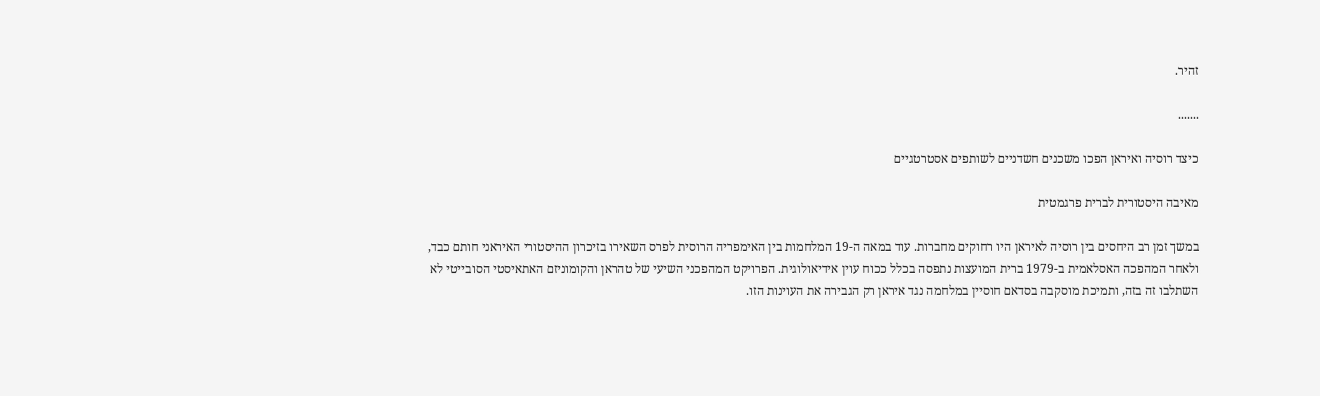זהיר.

.......

כיצד רוסיה ואיראן הפכו משכנים חשדניים לשותפים אסטרטגיים

מאיבה היסטורית לברית פרגמטית

במשך זמן רב היחסים בין רוסיה לאיראן היו רחוקים מחברות. עוד במאה ה-19 המלחמות בין האימפריה הרוסית לפרס השאירו בזיכרון ההיסטורי האיראני חותם כבד, ולאחר המהפכה האסלאמית ב-1979 ברית המועצות נתפסה בכלל ככוח עוין אידיאולוגית. הפרויקט המהפכני השיעי של טהראן והקומוניזם האתאיסטי הסובייטי לא השתלבו זה בזה, ותמיכת מוסקבה בסדאם חוסיין במלחמה נגד איראן רק הגבירה את העוינות הזו.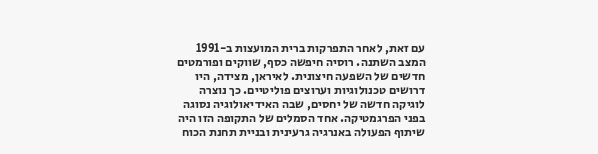עם זאת, לאחר התפרקות ברית המועצות ב-1991 המצב השתנה. רוסיה חיפשה כסף, שווקים ופורמטים חדשים של השפעה חיצונית. לאיראן, מצידה, היו דרושים טכנולוגיות וערוצים פוליטיים. כך נוצרה לוגיקה חדשה של יחסים, שבה האידיאולוגיה נסוגה בפני הפרגמטיקה. אחד הסמלים של התקופה הזו היה שיתוף הפעולה באנרגיה גרעינית ובניית תחנת הכוח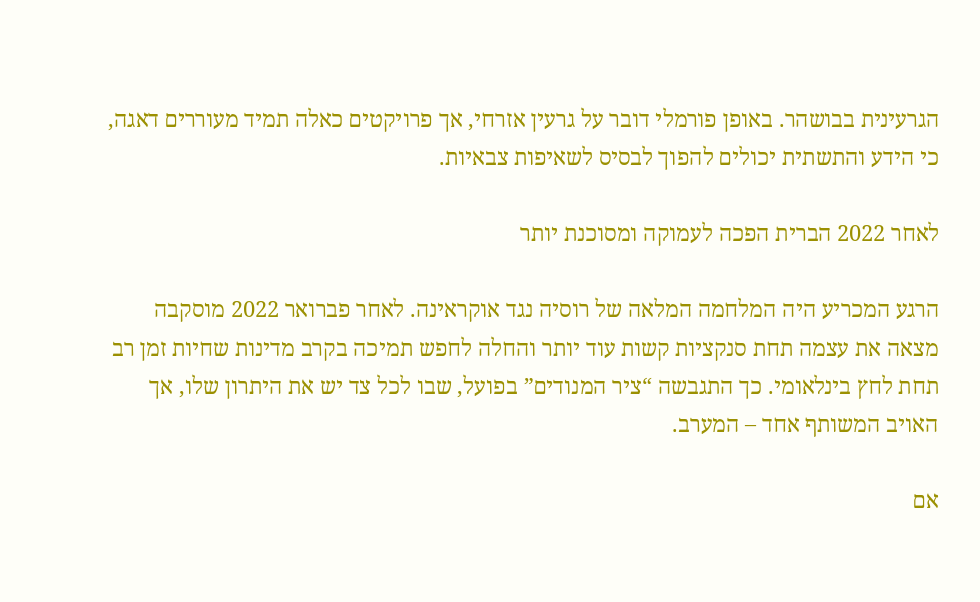הגרעינית בבושהר. באופן פורמלי דובר על גרעין אזרחי, אך פרויקטים כאלה תמיד מעוררים דאגה, כי הידע והתשתית יכולים להפוך לבסיס לשאיפות צבאיות.

לאחר 2022 הברית הפכה לעמוקה ומסוכנת יותר

הרגע המכריע היה המלחמה המלאה של רוסיה נגד אוקראינה. לאחר פברואר 2022 מוסקבה מצאה את עצמה תחת סנקציות קשות עוד יותר והחלה לחפש תמיכה בקרב מדינות שחיות זמן רב תחת לחץ בינלאומי. כך התגבשה “ציר המנודים” בפועל, שבו לכל צד יש את היתרון שלו, אך האויב המשותף אחד – המערב.

אם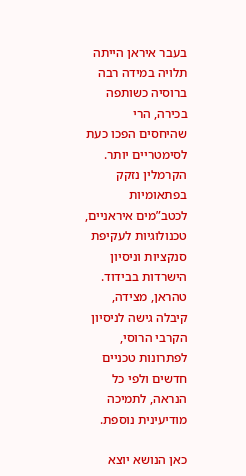בעבר איראן הייתה תלויה במידה רבה ברוסיה כשותפה בכירה, הרי שהיחסים הפכו כעת לסימטריים יותר. הקרמלין נזקק בפתאומיות לכטב”מים איראניים, טכנולוגיות לעקיפת סנקציות וניסיון הישרדות בבידוד. טהראן, מצידה, קיבלה גישה לניסיון הקרבי הרוסי, לפתרונות טכניים חדשים ולפי כל הנראה, לתמיכה מודיעינית נוספת.

כאן הנושא יוצא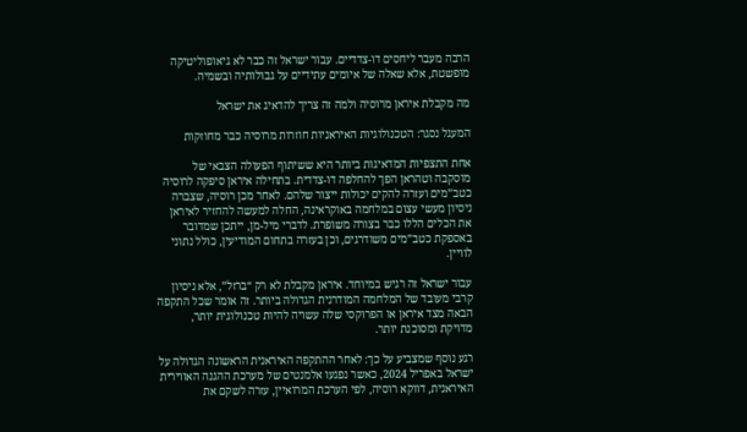הרבה מעבר ליחסים דו-צדדיים. עבור ישראל זה כבר לא גיאופוליטיקה מופשטת, אלא שאלה של איומים עתידיים על גבולותיה ובשמיה.

מה מקבלת איראן מרוסיה ולמה זה צריך להדאיג את ישראל

המעגל נסגר: הטכנולוגיות האיראניות חוזרות מרוסיה כבר מחוזקות

אחת התצפיות המדאיגות ביותר היא ששיתוף הפעולה הצבאי של מוסקבה וטהראן הפך להחלפה דו-צדדית. בתחילה איראן סיפקה לרוסיה כטב”מים ועזרה להקים יכולות ייצור שלהם. לאחר מכן רוסיה, שצברה ניסיון מעשי עצום במלחמה באוקראינה, החלה למעשה להחזיר לאיראן את הכלים הללו כבר בצורה משופרת. לדברי מיל-מן, ייתכן שמדובר באספקת כטב”מים משודרגים, וכן בעזרה בתחום המודיעין, כולל נתוני לוויין.

עבור ישראל זה רגיש במיוחד. איראן מקבלת לא רק “ברזל”, אלא ניסיון קרבי מעובד של המלחמה המודרנית הגדולה ביותר. זה אומר שכל התקפה הבאה מצד איראן או הפרוקסי שלה עשויה להיות טכנולוגית יותר, מדויקת ומסוכנת יותר.

רגע נוסף שמצביע על כך: לאחר ההתקפה האיראנית הראשונה הגדולה על ישראל באפריל 2024, כאשר נפגעו אלמנטים של מערכת ההגנה האווירית האיראנית, דווקא רוסיה, לפי הערכת המרואיין, עזרה לשקם את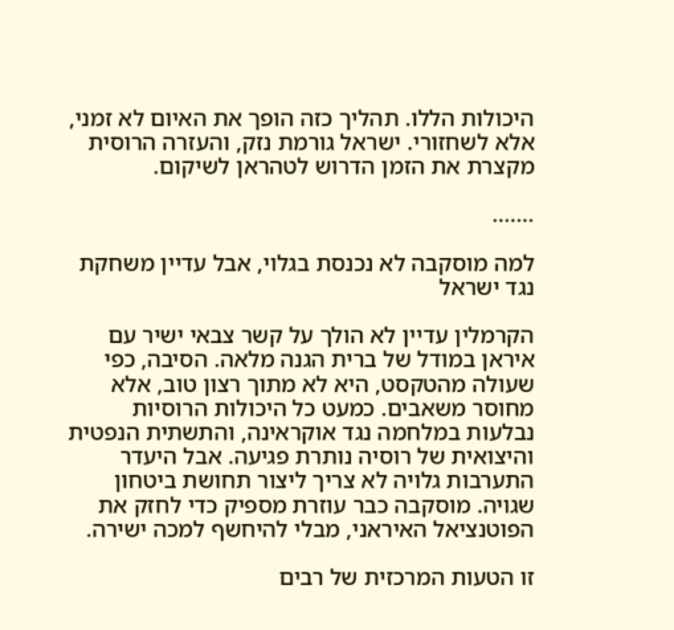היכולות הללו. תהליך כזה הופך את האיום לא זמני, אלא לשחזורי. ישראל גורמת נזק, והעזרה הרוסית מקצרת את הזמן הדרוש לטהראן לשיקום.

.......

למה מוסקבה לא נכנסת בגלוי, אבל עדיין משחקת נגד ישראל

הקרמלין עדיין לא הולך על קשר צבאי ישיר עם איראן במודל של ברית הגנה מלאה. הסיבה, כפי שעולה מהטקסט, היא לא מתוך רצון טוב, אלא מחוסר משאבים. כמעט כל היכולות הרוסיות נבלעות במלחמה נגד אוקראינה, והתשתית הנפטית והיצואית של רוסיה נותרת פגיעה. אבל היעדר התערבות גלויה לא צריך ליצור תחושת ביטחון שגויה. מוסקבה כבר עוזרת מספיק כדי לחזק את הפוטנציאל האיראני, מבלי להיחשף למכה ישירה.

זו הטעות המרכזית של רבים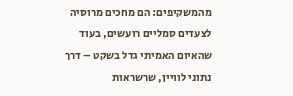מהמשקיפים: הם מחכים מרוסיה לצעדים סמליים רועשים, בעוד שהאיום האמיתי גדל בשקט – דרך נתוני לוויין, שרשראות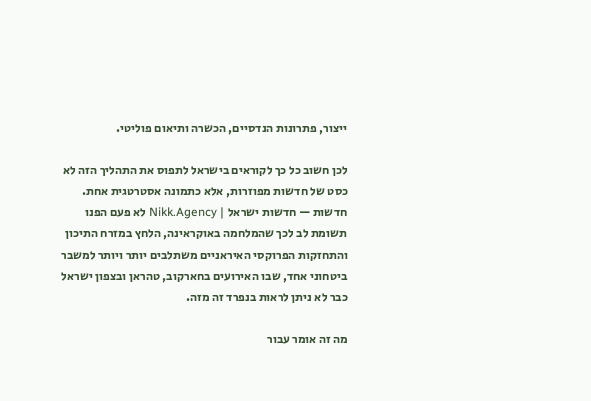ייצור, פתרונות הנדסיים, הכשרה ותיאום פוליטי.

לכן חשוב כל כך לקוראים בישראל לתפוס את התהליך הזה לא כסט של חדשות מפוזרות, אלא כתמונה אסטרטגית אחת. חדשות — חדשות ישראל | Nikk.Agency לא פעם הפנו תשומת לב לכך שהמלחמה באוקראינה, הלחץ במזרח התיכון והתחזקות הפרוקסי האיראניים משתלבים יותר ויותר למשבר ביטחוני אחד, שבו האירועים בחארקוב, טהראן ובצפון ישראל כבר לא ניתן לראות בנפרד זה מזה.

מה זה אומר עבור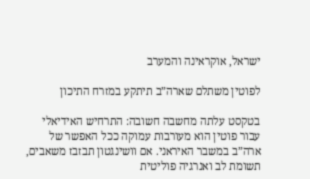ישראל, אוקראינה והמערב

לפוטין משתלם שארה”ב תיתקע במזרח התיכון

בטקסט עלתה מחשבה חשובה: התרחיש האידיאלי עבור פוטין הוא מעורבות עמוקה ככל האפשר של ארה”ב במשבר האיראני. אם וושינגטון תבזבז משאבים, תשומת לב ואנרגיה פוליטית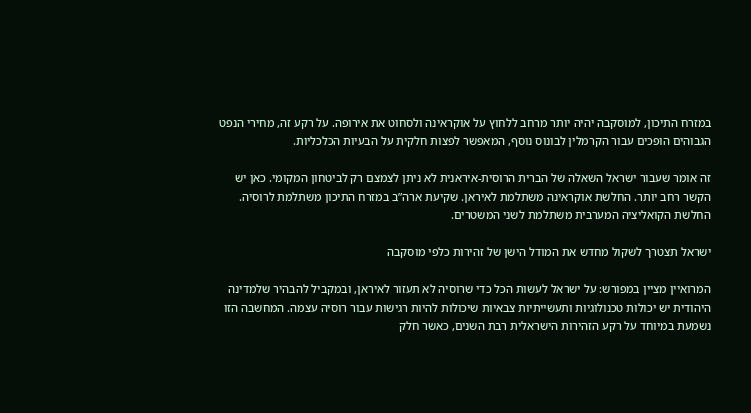במזרח התיכון, למוסקבה יהיה יותר מרחב ללחוץ על אוקראינה ולסחוט את אירופה. על רקע זה, מחירי הנפט הגבוהים הופכים עבור הקרמלין לבונוס נוסף, המאפשר לפצות חלקית על הבעיות הכלכליות.

זה אומר שעבור ישראל השאלה של הברית הרוסית-איראנית לא ניתן לצמצם רק לביטחון המקומי. כאן יש הקשר רחב יותר. החלשת אוקראינה משתלמת לאיראן. שקיעת ארה”ב במזרח התיכון משתלמת לרוסיה. החלשת הקואליציה המערבית משתלמת לשני המשטרים.

ישראל תצטרך לשקול מחדש את המודל הישן של זהירות כלפי מוסקבה

המרואיין מציין במפורש: על ישראל לעשות הכל כדי שרוסיה לא תעזור לאיראן, ובמקביל להבהיר שלמדינה היהודית יש יכולות טכנולוגיות ותעשייתיות צבאיות שיכולות להיות רגישות עבור רוסיה עצמה. המחשבה הזו נשמעת במיוחד על רקע הזהירות הישראלית רבת השנים, כאשר חלק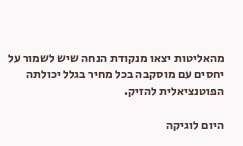מהאליטות יצאו מנקודת הנחה שיש לשמור על יחסים עם מוסקבה בכל מחיר בגלל יכולתה הפוטנציאלית להזיק.

היום לוגיקה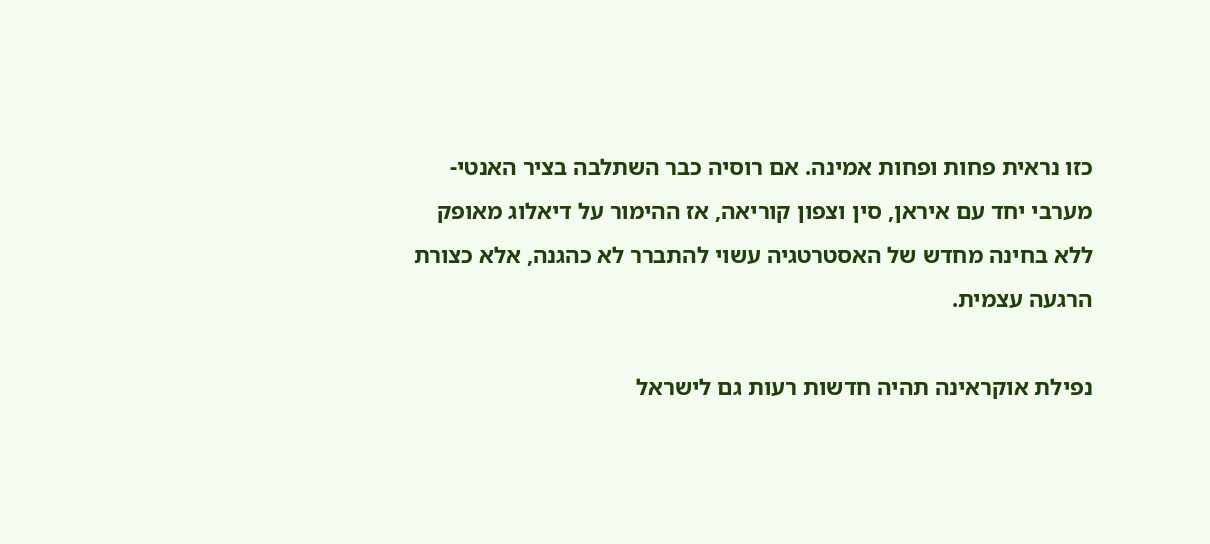כזו נראית פחות ופחות אמינה. אם רוסיה כבר השתלבה בציר האנטי-מערבי יחד עם איראן, סין וצפון קוריאה, אז ההימור על דיאלוג מאופק ללא בחינה מחדש של האסטרטגיה עשוי להתברר לא כהגנה, אלא כצורת הרגעה עצמית.

נפילת אוקראינה תהיה חדשות רעות גם לישראל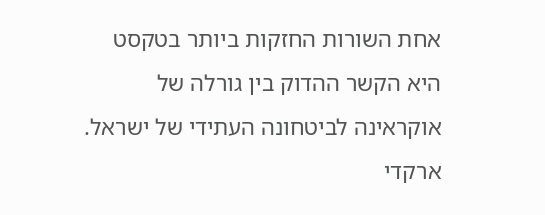אחת השורות החזקות ביותר בטקסט היא הקשר ההדוק בין גורלה של אוקראינה לביטחונה העתידי של ישראל. ארקדי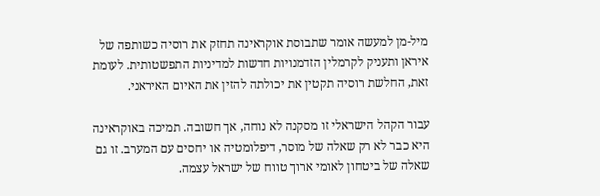מיל-מן למעשה אומר שתבוסת אוקראינה תחזק את רוסיה כשותפה של איראן ותעניק לקרמלין הזדמנויות חדשות למדיניות התפשטותית. לעומת זאת, החלשת רוסיה תקטין את יכולתה להזין את האיום האיראני.

עבור הקהל הישראלי זו מסקנה לא נוחה, אך חשובה. תמיכה באוקראינה היא כבר לא רק שאלה של מוסר, דיפלומטיה או יחסים עם המערב. זו גם שאלה של ביטחון לאומי ארוך טווח של ישראל עצמה.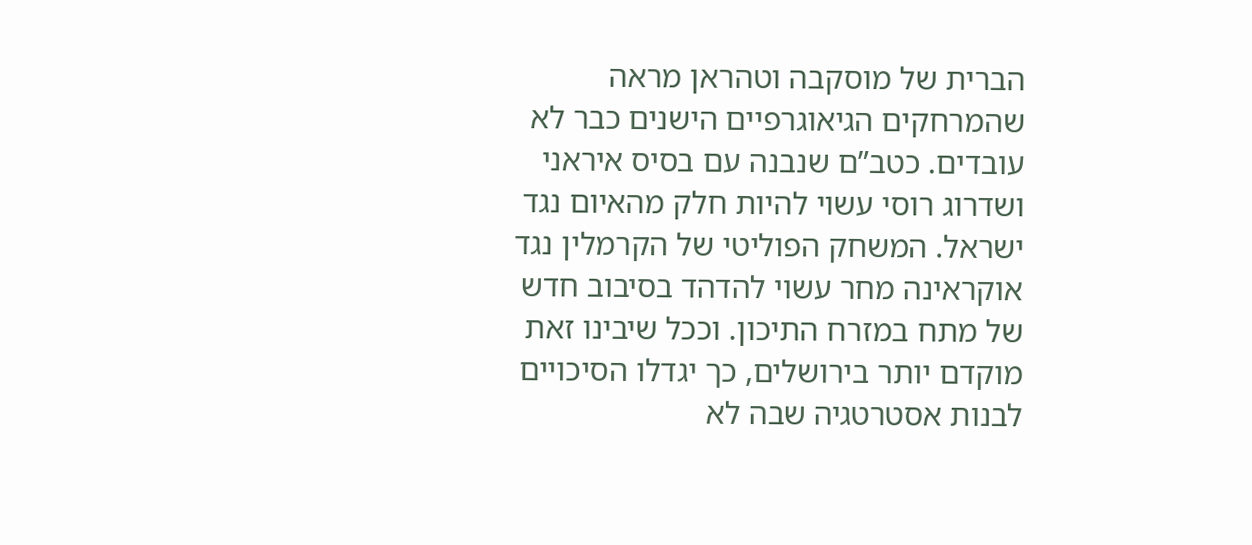הברית של מוסקבה וטהראן מראה שהמרחקים הגיאוגרפיים הישנים כבר לא עובדים. כטב”ם שנבנה עם בסיס איראני ושדרוג רוסי עשוי להיות חלק מהאיום נגד ישראל. המשחק הפוליטי של הקרמלין נגד אוקראינה מחר עשוי להדהד בסיבוב חדש של מתח במזרח התיכון. וככל שיבינו זאת מוקדם יותר בירושלים, כך יגדלו הסיכויים לבנות אסטרטגיה שבה לא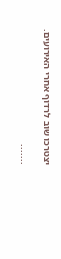יצטרכו שוב לרדוף אחרי האירועים.

.......